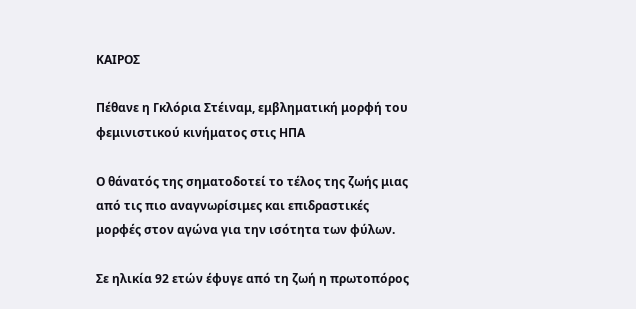ΚΑΙΡΟΣ

Πέθανε η Γκλόρια Στέιναμ, εμβληματική μορφή του φεμινιστικού κινήματος στις ΗΠΑ

Ο θάνατός της σηματοδοτεί το τέλος της ζωής μιας από τις πιο αναγνωρίσιμες και επιδραστικές μορφές στον αγώνα για την ισότητα των φύλων.

Σε ηλικία 92 ετών έφυγε από τη ζωή η πρωτοπόρος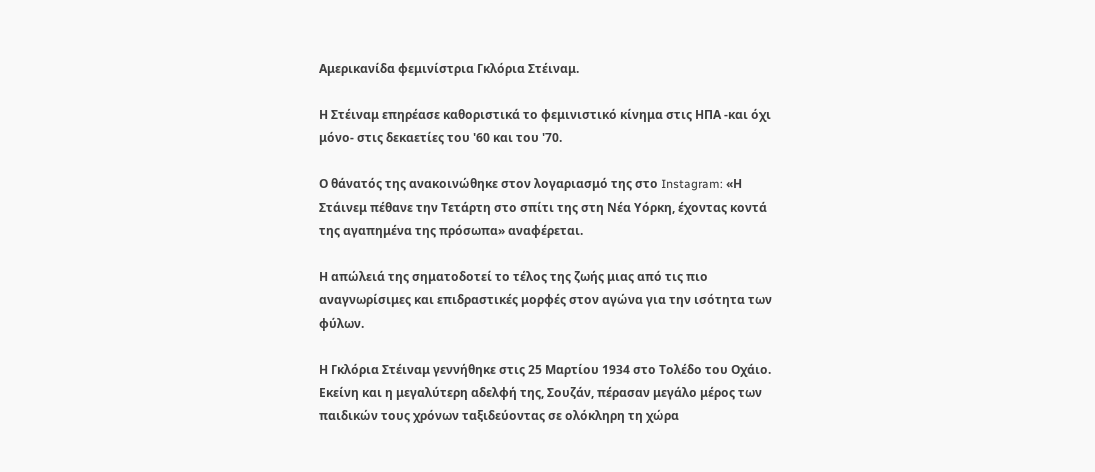Αμερικανίδα φεμινίστρια Γκλόρια Στέιναμ.

Η Στέιναμ επηρέασε καθοριστικά το φεμινιστικό κίνημα στις ΗΠΑ -και όχι μόνο- στις δεκαετίες του '60 και του '70.

Ο θάνατός της ανακοινώθηκε στον λογαριασμό της στο Instagram: «Η Στάινεμ πέθανε την Τετάρτη στο σπίτι της στη Νέα Υόρκη, έχοντας κοντά της αγαπημένα της πρόσωπα» αναφέρεται.

Η απώλειά της σηματοδοτεί το τέλος της ζωής μιας από τις πιο αναγνωρίσιμες και επιδραστικές μορφές στον αγώνα για την ισότητα των φύλων.

Η Γκλόρια Στέιναμ γεννήθηκε στις 25 Μαρτίου 1934 στο Τολέδο του Οχάιο. Εκείνη και η μεγαλύτερη αδελφή της, Σουζάν, πέρασαν μεγάλο μέρος των παιδικών τους χρόνων ταξιδεύοντας σε ολόκληρη τη χώρα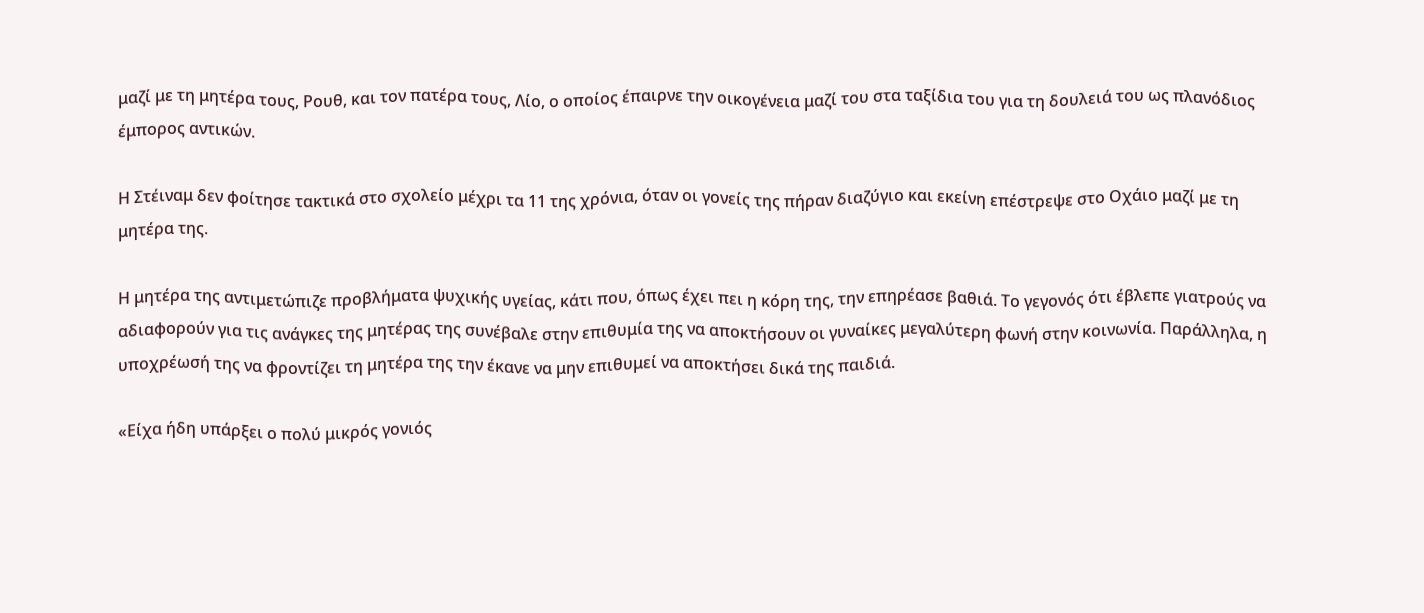μαζί με τη μητέρα τους, Ρουθ, και τον πατέρα τους, Λίο, ο οποίος έπαιρνε την οικογένεια μαζί του στα ταξίδια του για τη δουλειά του ως πλανόδιος έμπορος αντικών.

Η Στέιναμ δεν φοίτησε τακτικά στο σχολείο μέχρι τα 11 της χρόνια, όταν οι γονείς της πήραν διαζύγιο και εκείνη επέστρεψε στο Οχάιο μαζί με τη μητέρα της.

Η μητέρα της αντιμετώπιζε προβλήματα ψυχικής υγείας, κάτι που, όπως έχει πει η κόρη της, την επηρέασε βαθιά. Το γεγονός ότι έβλεπε γιατρούς να αδιαφορούν για τις ανάγκες της μητέρας της συνέβαλε στην επιθυμία της να αποκτήσουν οι γυναίκες μεγαλύτερη φωνή στην κοινωνία. Παράλληλα, η υποχρέωσή της να φροντίζει τη μητέρα της την έκανε να μην επιθυμεί να αποκτήσει δικά της παιδιά.

«Είχα ήδη υπάρξει ο πολύ μικρός γονιός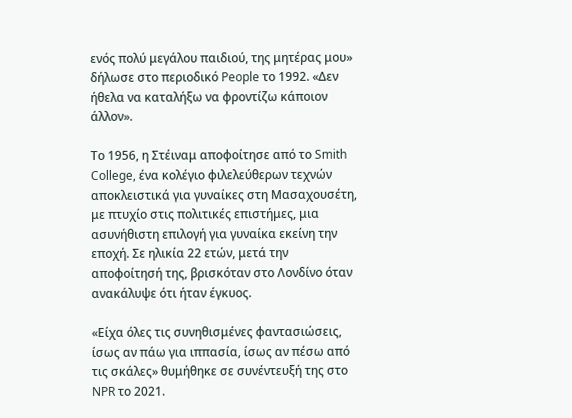ενός πολύ μεγάλου παιδιού, της μητέρας μου» δήλωσε στο περιοδικό People το 1992. «Δεν ήθελα να καταλήξω να φροντίζω κάποιον άλλον».

Το 1956, η Στέιναμ αποφοίτησε από το Smith College, ένα κολέγιο φιλελεύθερων τεχνών αποκλειστικά για γυναίκες στη Μασαχουσέτη, με πτυχίο στις πολιτικές επιστήμες, μια ασυνήθιστη επιλογή για γυναίκα εκείνη την εποχή. Σε ηλικία 22 ετών, μετά την αποφοίτησή της, βρισκόταν στο Λονδίνο όταν ανακάλυψε ότι ήταν έγκυος.

«Είχα όλες τις συνηθισμένες φαντασιώσεις, ίσως αν πάω για ιππασία, ίσως αν πέσω από τις σκάλες» θυμήθηκε σε συνέντευξή της στο NPR το 2021.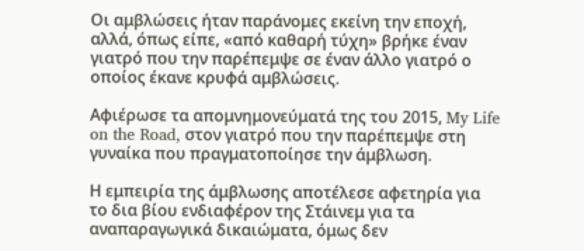Οι αμβλώσεις ήταν παράνομες εκείνη την εποχή, αλλά, όπως είπε, «από καθαρή τύχη» βρήκε έναν γιατρό που την παρέπεμψε σε έναν άλλο γιατρό ο οποίος έκανε κρυφά αμβλώσεις.

Αφιέρωσε τα απομνημονεύματά της του 2015, My Life on the Road, στον γιατρό που την παρέπεμψε στη γυναίκα που πραγματοποίησε την άμβλωση.

Η εμπειρία της άμβλωσης αποτέλεσε αφετηρία για το δια βίου ενδιαφέρον της Στάινεμ για τα αναπαραγωγικά δικαιώματα, όμως δεν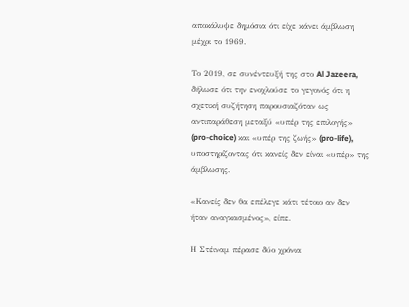αποκάλυψε δημόσια ότι είχε κάνει άμβλωση μέχρι το 1969.

Το 2019, σε συνέντευξή της στο Al Jazeera, δήλωσε ότι την ενοχλούσε το γεγονός ότι η σχετική συζήτηση παρουσιαζόταν ως αντιπαράθεση μεταξύ «υπέρ της επιλογής» (pro-choice) και «υπέρ της ζωής» (pro-life), υποστηρίζοντας ότι κανείς δεν είναι «υπέρ» της άμβλωσης.

«Κανείς δεν θα επέλεγε κάτι τέτοιο αν δεν ήταν αναγκασμένος», είπε.

Η Στέιναμ πέρασε δύο χρόνια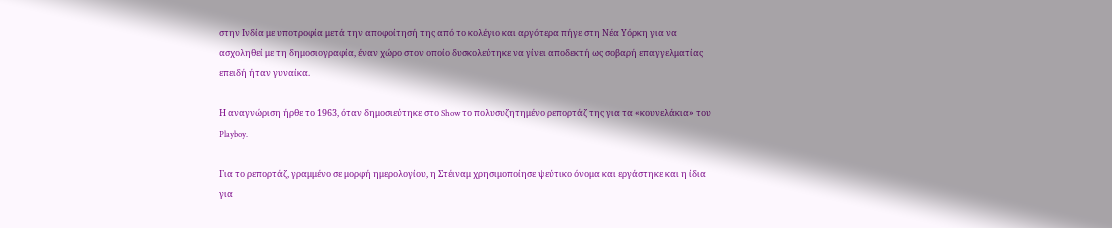στην Ινδία με υποτροφία μετά την αποφοίτησή της από το κολέγιο και αργότερα πήγε στη Νέα Υόρκη για να ασχοληθεί με τη δημοσιογραφία, έναν χώρο στον οποίο δυσκολεύτηκε να γίνει αποδεκτή ως σοβαρή επαγγελματίας επειδή ήταν γυναίκα.

Η αναγνώριση ήρθε το 1963, όταν δημοσιεύτηκε στο Show το πολυσυζητημένο ρεπορτάζ της για τα «κουνελάκια» του Playboy.

Για το ρεπορτάζ, γραμμένο σε μορφή ημερολογίου, η Στέιναμ χρησιμοποίησε ψεύτικο όνομα και εργάστηκε και η ίδια για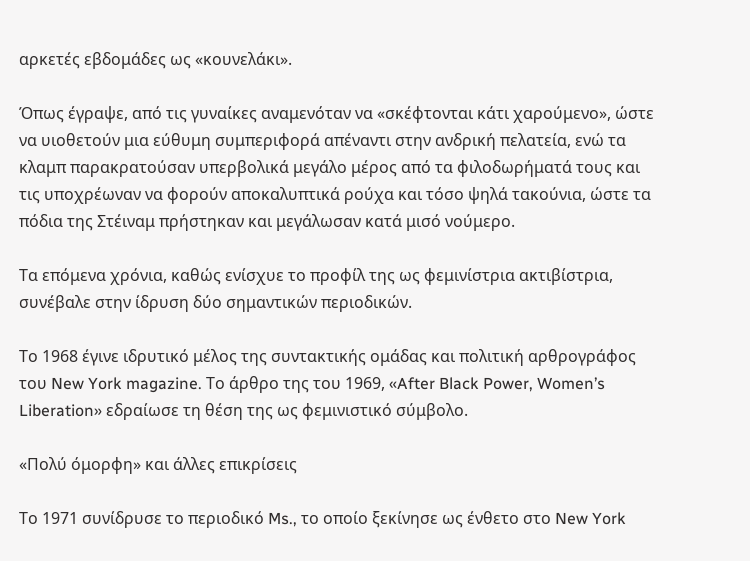αρκετές εβδομάδες ως «κουνελάκι».

Όπως έγραψε, από τις γυναίκες αναμενόταν να «σκέφτονται κάτι χαρούμενο», ώστε να υιοθετούν μια εύθυμη συμπεριφορά απέναντι στην ανδρική πελατεία, ενώ τα κλαμπ παρακρατούσαν υπερβολικά μεγάλο μέρος από τα φιλοδωρήματά τους και τις υποχρέωναν να φορούν αποκαλυπτικά ρούχα και τόσο ψηλά τακούνια, ώστε τα πόδια της Στέιναμ πρήστηκαν και μεγάλωσαν κατά μισό νούμερο.

Τα επόμενα χρόνια, καθώς ενίσχυε το προφίλ της ως φεμινίστρια ακτιβίστρια, συνέβαλε στην ίδρυση δύο σημαντικών περιοδικών.

Το 1968 έγινε ιδρυτικό μέλος της συντακτικής ομάδας και πολιτική αρθρογράφος του New York magazine. Το άρθρο της του 1969, «After Black Power, Women’s Liberation» εδραίωσε τη θέση της ως φεμινιστικό σύμβολο.

«Πολύ όμορφη» και άλλες επικρίσεις

Το 1971 συνίδρυσε το περιοδικό Ms., το οποίο ξεκίνησε ως ένθετο στο New York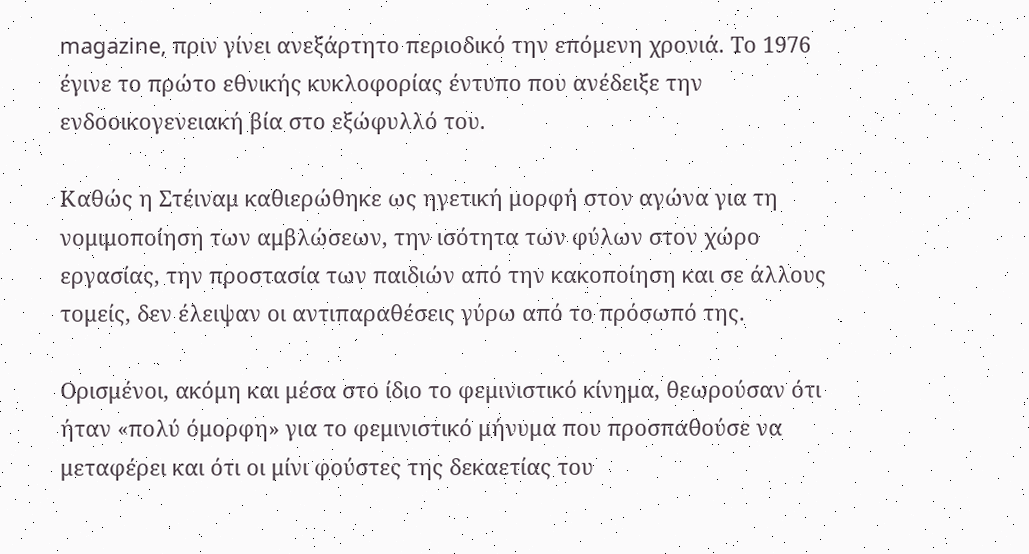magazine, πριν γίνει ανεξάρτητο περιοδικό την επόμενη χρονιά. Το 1976 έγινε το πρώτο εθνικής κυκλοφορίας έντυπο που ανέδειξε την ενδοοικογενειακή βία στο εξώφυλλό του.

Καθώς η Στέιναμ καθιερώθηκε ως ηγετική μορφή στον αγώνα για τη νομιμοποίηση των αμβλώσεων, την ισότητα των φύλων στον χώρο εργασίας, την προστασία των παιδιών από την κακοποίηση και σε άλλους τομείς, δεν έλειψαν οι αντιπαραθέσεις γύρω από το πρόσωπό της.

Ορισμένοι, ακόμη και μέσα στο ίδιο το φεμινιστικό κίνημα, θεωρούσαν ότι ήταν «πολύ όμορφη» για το φεμινιστικό μήνυμα που προσπαθούσε να μεταφέρει και ότι οι μίνι φούστες της δεκαετίας του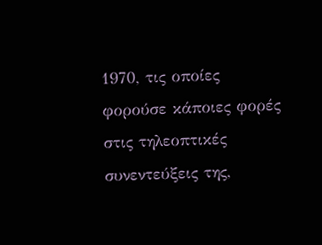1970, τις οποίες φορούσε κάποιες φορές στις τηλεοπτικές συνεντεύξεις της,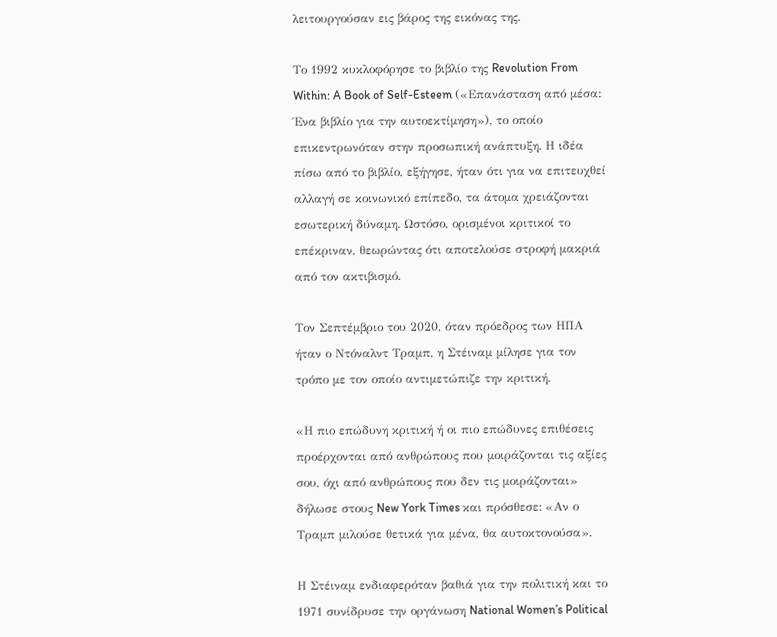λειτουργούσαν εις βάρος της εικόνας της.

Το 1992 κυκλοφόρησε το βιβλίο της Revolution From Within: A Book of Self-Esteem («Επανάσταση από μέσα: Ένα βιβλίο για την αυτοεκτίμηση»), το οποίο επικεντρωνόταν στην προσωπική ανάπτυξη. Η ιδέα πίσω από το βιβλίο, εξήγησε, ήταν ότι για να επιτευχθεί αλλαγή σε κοινωνικό επίπεδο, τα άτομα χρειάζονται εσωτερική δύναμη. Ωστόσο, ορισμένοι κριτικοί το επέκριναν, θεωρώντας ότι αποτελούσε στροφή μακριά από τον ακτιβισμό.

Τον Σεπτέμβριο του 2020, όταν πρόεδρος των ΗΠΑ ήταν ο Ντόναλντ Τραμπ, η Στέιναμ μίλησε για τον τρόπο με τον οποίο αντιμετώπιζε την κριτική.

«Η πιο επώδυνη κριτική ή οι πιο επώδυνες επιθέσεις προέρχονται από ανθρώπους που μοιράζονται τις αξίες σου, όχι από ανθρώπους που δεν τις μοιράζονται» δήλωσε στους New York Times και πρόσθεσε: «Αν ο Τραμπ μιλούσε θετικά για μένα, θα αυτοκτονούσα».

Η Στέιναμ ενδιαφερόταν βαθιά για την πολιτική και το 1971 συνίδρυσε την οργάνωση National Women’s Political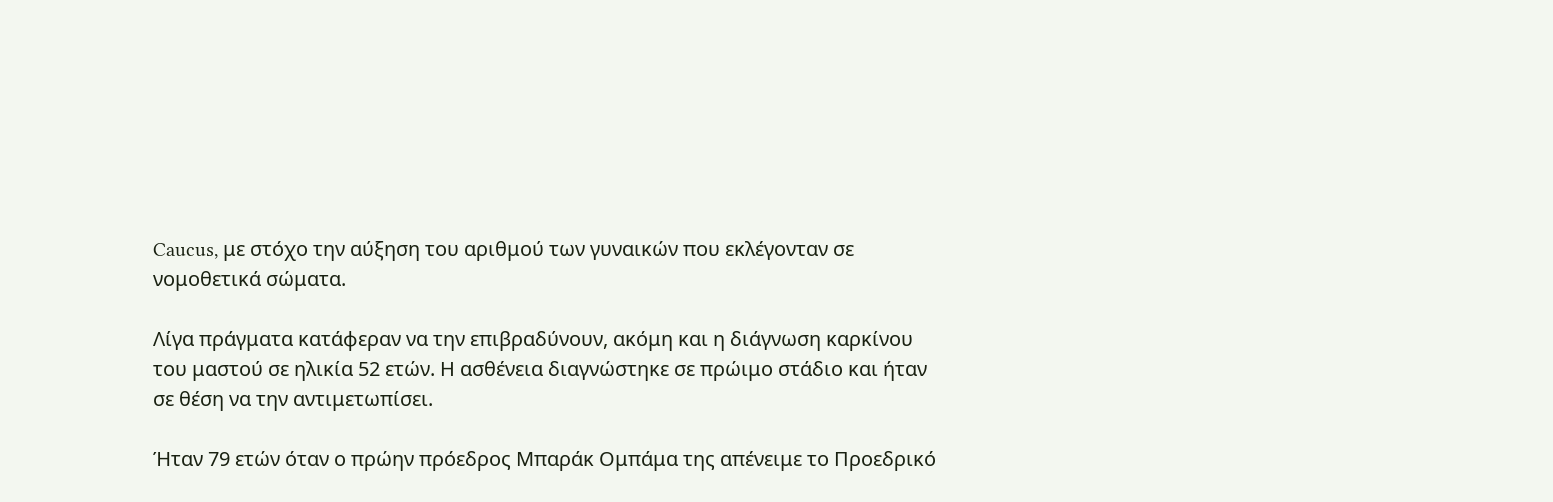Caucus, με στόχο την αύξηση του αριθμού των γυναικών που εκλέγονταν σε νομοθετικά σώματα.

Λίγα πράγματα κατάφεραν να την επιβραδύνουν, ακόμη και η διάγνωση καρκίνου του μαστού σε ηλικία 52 ετών. Η ασθένεια διαγνώστηκε σε πρώιμο στάδιο και ήταν σε θέση να την αντιμετωπίσει.

Ήταν 79 ετών όταν ο πρώην πρόεδρος Μπαράκ Ομπάμα της απένειμε το Προεδρικό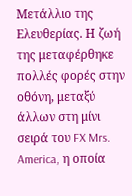Μετάλλιο της Ελευθερίας. Η ζωή της μεταφέρθηκε πολλές φορές στην οθόνη, μεταξύ άλλων στη μίνι σειρά του FX Mrs. America, η οποία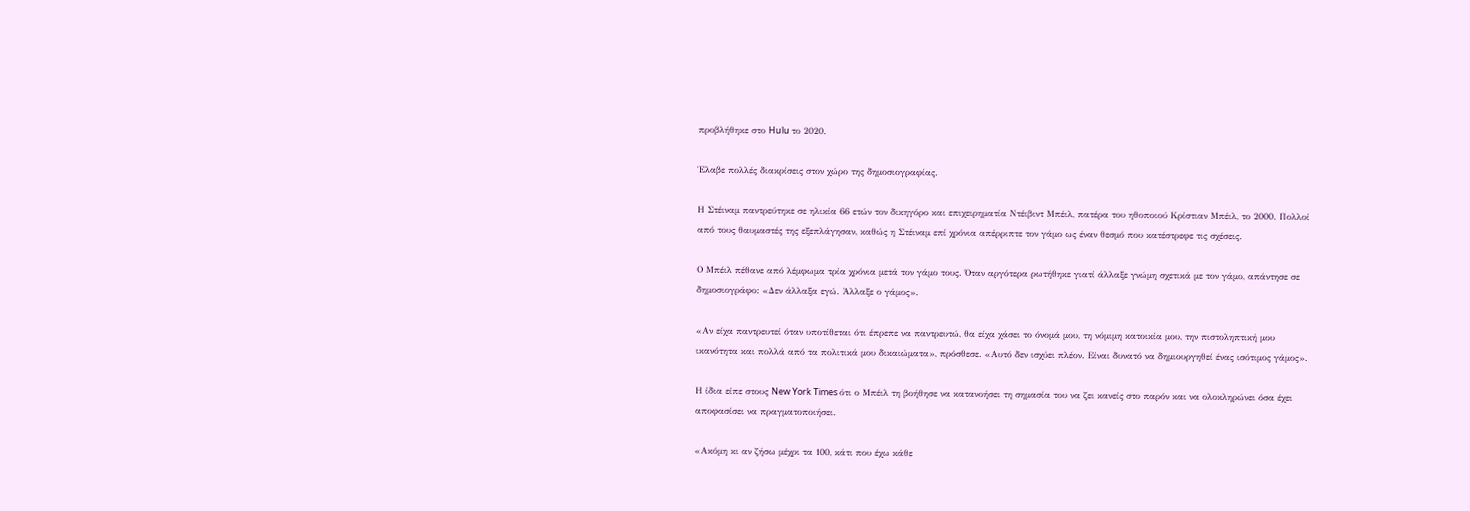προβλήθηκε στο Hulu το 2020.

Έλαβε πολλές διακρίσεις στον χώρο της δημοσιογραφίας.

Η Στέιναμ παντρεύτηκε σε ηλικία 66 ετών τον δικηγόρο και επιχειρηματία Ντέιβιντ Μπέιλ, πατέρα του ηθοποιού Κρίστιαν Μπέιλ, το 2000. Πολλοί από τους θαυμαστές της εξεπλάγησαν, καθώς η Στέιναμ επί χρόνια απέρριπτε τον γάμο ως έναν θεσμό που κατέστρεφε τις σχέσεις.

Ο Μπέιλ πέθανε από λέμφωμα τρία χρόνια μετά τον γάμο τους. Όταν αργότερα ρωτήθηκε γιατί άλλαξε γνώμη σχετικά με τον γάμο, απάντησε σε δημοσιογράφο: «Δεν άλλαξα εγώ. Άλλαξε ο γάμος».

«Αν είχα παντρευτεί όταν υποτίθεται ότι έπρεπε να παντρευτώ, θα είχα χάσει το όνομά μου, τη νόμιμη κατοικία μου, την πιστοληπτική μου ικανότητα και πολλά από τα πολιτικά μου δικαιώματα», πρόσθεσε. «Αυτό δεν ισχύει πλέον. Είναι δυνατό να δημιουργηθεί ένας ισότιμος γάμος».

Η ίδια είπε στους New York Times ότι ο Μπέιλ τη βοήθησε να κατανοήσει τη σημασία του να ζει κανείς στο παρόν και να ολοκληρώνει όσα έχει αποφασίσει να πραγματοποιήσει.

«Ακόμη κι αν ζήσω μέχρι τα 100, κάτι που έχω κάθε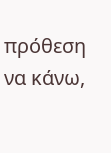πρόθεση να κάνω,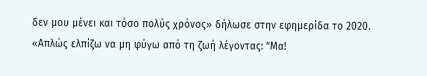δεν μου μένει και τόσο πολύς χρόνος» δήλωσε στην εφημερίδα το 2020. «Απλώς ελπίζω να μη φύγω από τη ζωή λέγοντας: “Μα!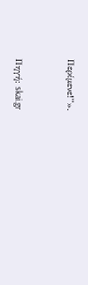Περίμενε!”».


Πηγή: skai.gr